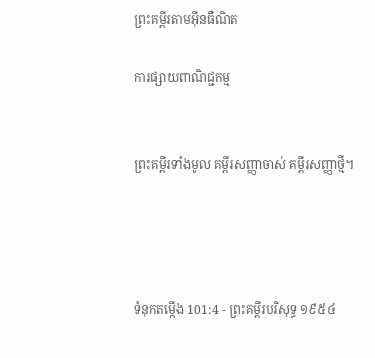ព្រះគម្ពីរតាមអ៊ីនធឺណិត

ការផ្សាយពាណិជ្ជកម្ម


ព្រះគម្ពីរទាំងមូល គម្ពីរសញ្ញាចាស់ គម្ពីរសញ្ញាថ្មី។




ទំនុកតម្កើង 101:4 - ព្រះគម្ពីរបរិសុទ្ធ ១៩៥៤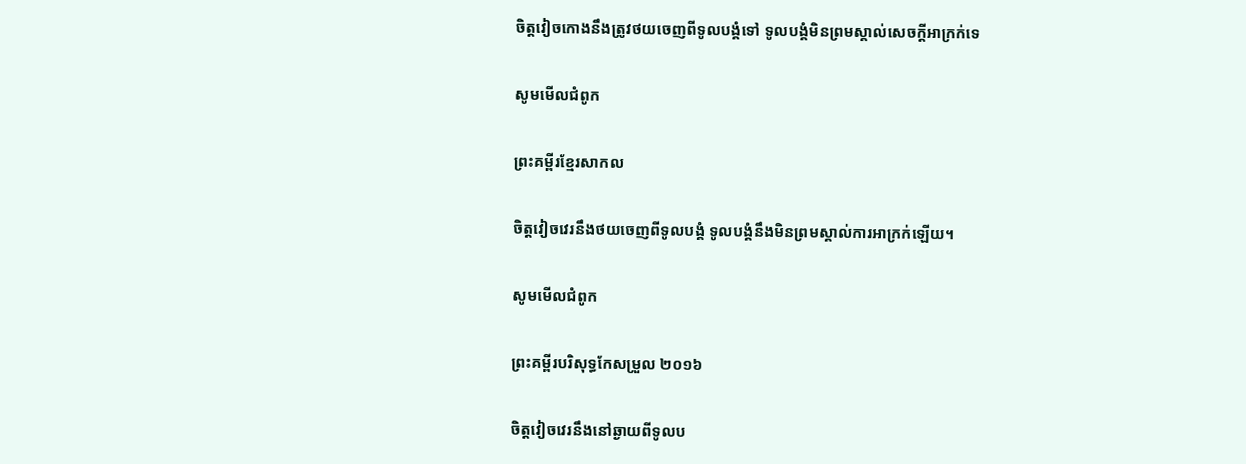ចិត្តវៀចកោងនឹងត្រូវថយចេញពីទូលបង្គំទៅ ទូលបង្គំមិនព្រមស្គាល់សេចក្ដីអាក្រក់ទេ

សូមមើលជំពូក

ព្រះគម្ពីរខ្មែរសាកល

ចិត្តវៀចវេរនឹងថយចេញពីទូលបង្គំ ទូលបង្គំនឹងមិនព្រមស្គាល់ការអាក្រក់ឡើយ។

សូមមើលជំពូក

ព្រះគម្ពីរបរិសុទ្ធកែសម្រួល ២០១៦

ចិត្តវៀចវេរនឹងនៅឆ្ងាយពីទូល‌ប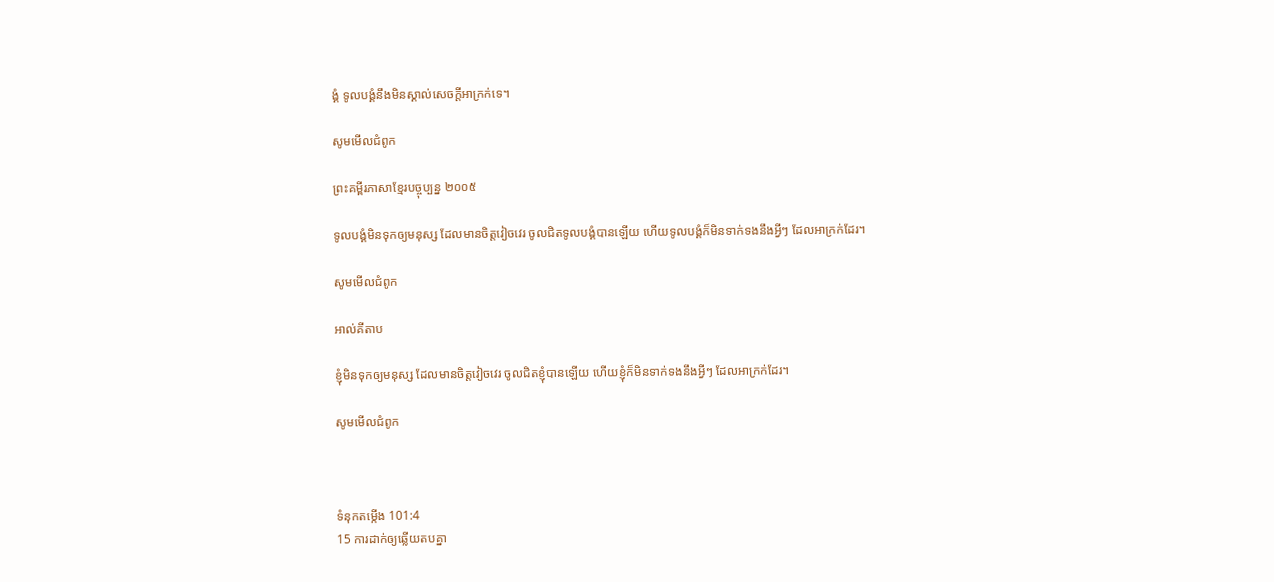ង្គំ ទូល‌បង្គំនឹងមិនស្គាល់សេចក្ដីអាក្រក់ទេ។

សូមមើលជំពូក

ព្រះគម្ពីរភាសាខ្មែរបច្ចុប្បន្ន ២០០៥

ទូលបង្គំមិនទុកឲ្យមនុស្ស ដែលមានចិត្តវៀច‌វេរ ចូលជិតទូលបង្គំបានឡើយ ហើយទូលបង្គំក៏មិនទាក់ទងនឹងអ្វីៗ ដែលអាក្រក់ដែរ។

សូមមើលជំពូក

អាល់គីតាប

ខ្ញុំមិនទុកឲ្យមនុស្ស ដែលមានចិត្តវៀច‌វេរ ចូលជិតខ្ញុំបានឡើយ ហើយខ្ញុំក៏មិនទាក់‌ទងនឹងអ្វីៗ ដែលអាក្រក់ដែរ។

សូមមើលជំពូក



ទំនុកតម្កើង 101:4
15 ការដាក់ឲ្យឆ្លើយតបគ្នា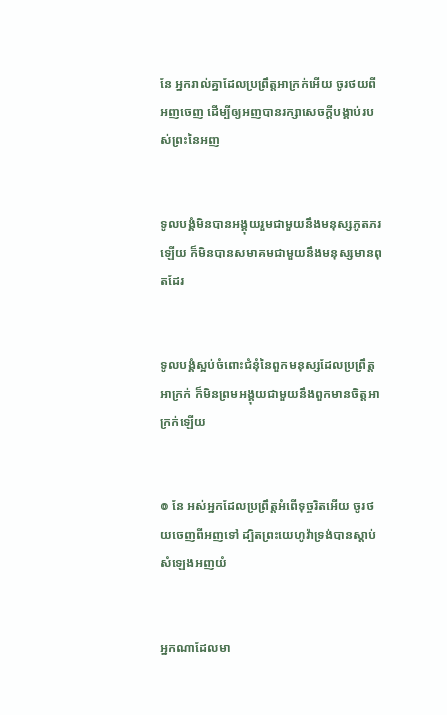នែ អ្នករាល់គ្នាដែលប្រព្រឹត្តអាក្រក់អើយ ចូរថយពីអញចេញ ដើម្បីឲ្យអញបានរក្សាសេចក្ដីបង្គាប់របស់ព្រះនៃអញ


ទូលបង្គំមិនបានអង្គុយរួមជាមួយនឹងមនុស្សភូត‌ភរឡើយ ក៏មិនបានសមាគមជាមួយនឹងមនុស្សមានពុតដែរ


ទូលបង្គំស្អប់ចំពោះជំនុំនៃពួកមនុស្សដែលប្រព្រឹត្តអាក្រក់ ក៏មិនព្រមអង្គុយជាមួយនឹងពួកមានចិត្តអាក្រក់ឡើយ


៙ នែ អស់អ្នកដែលប្រព្រឹត្តអំពើទុច្ចរិតអើយ ចូរថយចេញពីអញទៅ ដ្បិតព្រះ‌យេហូវ៉ាទ្រង់បានស្តាប់សំឡេងអញយំ


អ្នកណាដែលមា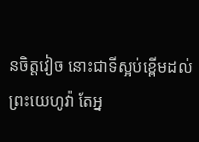នចិត្តវៀច នោះជាទីស្អប់ខ្ពើមដល់ព្រះ‌យេហូវ៉ា តែអ្ន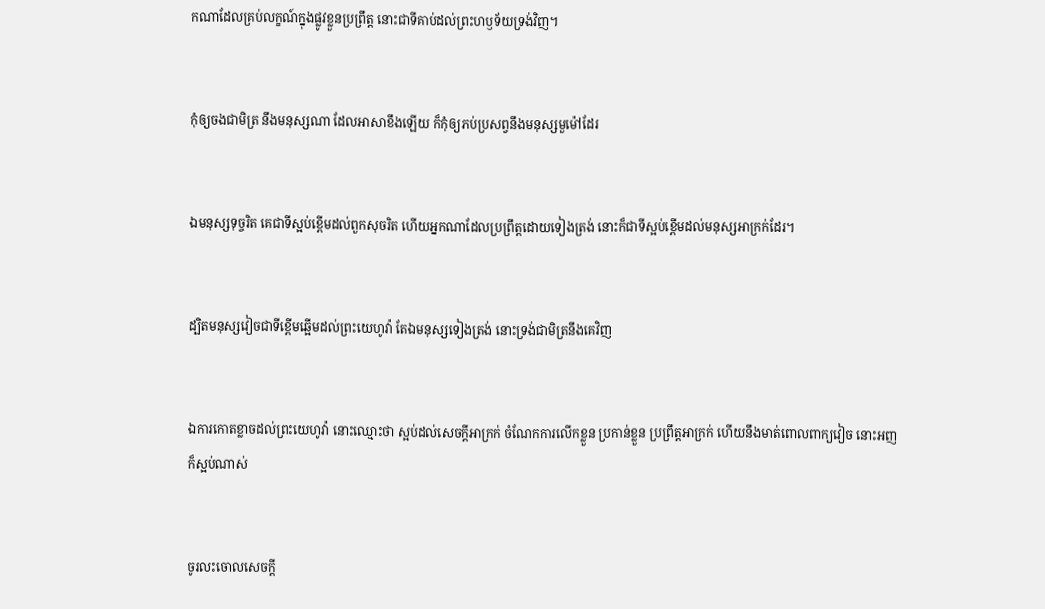កណាដែលគ្រប់លក្ខណ៍ក្នុងផ្លូវខ្លួនប្រព្រឹត្ត នោះជាទីគាប់ដល់ព្រះ‌ហឫទ័យទ្រង់វិញ។


កុំឲ្យចងជាមិត្រ នឹងមនុស្សណា ដែលអាសាខឹងឡើយ ក៏កុំឲ្យភប់‌ប្រសព្វនឹងមនុស្សមួម៉ៅដែរ


ឯមនុស្សទុច្ចរិត គេជាទីស្អប់ខ្ពើមដល់ពួកសុចរិត ហើយអ្នកណាដែលប្រព្រឹត្តដោយទៀងត្រង់ នោះក៏ជាទីស្អប់ខ្ពើមដល់មនុស្សអាក្រក់ដែរ។


ដ្បិតមនុស្សវៀចជាទីខ្ពើមឆ្អើមដល់ព្រះ‌យេហូវ៉ា តែឯមនុស្សទៀងត្រង់ នោះទ្រង់ជាមិត្រនឹងគេវិញ


ឯការកោត‌ខ្លាចដល់ព្រះ‌យេហូវ៉ា នោះឈ្មោះថា ស្អប់ដល់សេចក្ដីអាក្រក់ ចំណែកការលើកខ្លួន ប្រកាន់ខ្លួន ប្រព្រឹត្តអាក្រក់ ហើយនឹងមាត់ពោលពាក្យវៀច នោះអញក៏ស្អប់ណាស់


ចូរលះចោលសេចក្ដី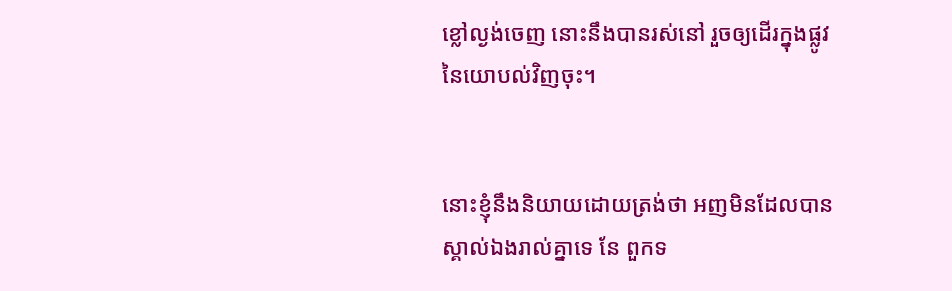ខ្លៅល្ងង់ចេញ នោះនឹងបានរស់នៅ រួចឲ្យដើរក្នុងផ្លូវនៃយោបល់វិញចុះ។


នោះខ្ញុំនឹងនិយាយដោយត្រង់ថា អញមិនដែលបានស្គាល់ឯងរាល់គ្នាទេ នែ ពួកទ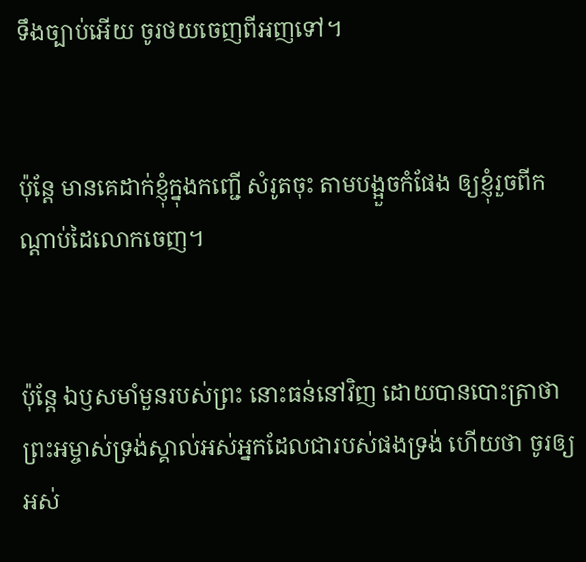ទឹងច្បាប់អើយ ចូរថយចេញពីអញទៅ។


ប៉ុន្តែ មានគេដាក់ខ្ញុំក្នុងកញ្ជើ សំរូតចុះ តាមបង្អួចកំផែង ឲ្យខ្ញុំរួចពីកណ្តាប់ដៃលោកចេញ។


ប៉ុន្តែ ឯឫសមាំ‌មួនរបស់ព្រះ នោះធន់នៅវិញ ដោយបានបោះត្រាថា ព្រះ‌អម្ចាស់ទ្រង់ស្គាល់អស់អ្នកដែលជារបស់ផងទ្រង់ ហើយថា ចូរឲ្យអស់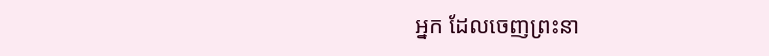អ្នក ដែលចេញព្រះ‌នា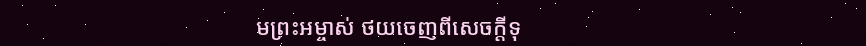មព្រះ‌អម្ចាស់ ថយចេញពីសេចក្ដីទុ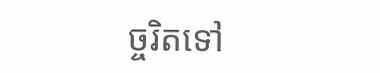ច្ចរិតទៅ